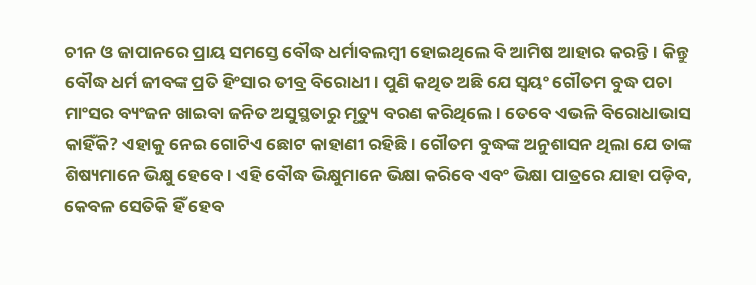ଚୀନ ଓ ଜାପାନରେ ପ୍ରାୟ ସମସ୍ତେ ବୌଦ୍ଧ ଧର୍ମାବଲମ୍ବୀ ହୋଇଥିଲେ ବି ଆମିଷ ଆହାର କରନ୍ତି। କିନ୍ତୁ ବୌଦ୍ଧ ଧର୍ମ ଜୀବଙ୍କ ପ୍ରତି ହିଂସାର ତୀବ୍ର ବିରୋଧୀ। ପୁଣି କଥିତ ଅଛି ଯେ ସ୍ବୟଂ ଗୌତମ ବୁଦ୍ଧ ପଚା ମାଂସର ବ୍ୟଂଜନ ଖାଇବା ଜନିତ ଅସୁସ୍ଥତାରୁ ମୃତ୍ୟୁ ବରଣ କରିଥିଲେ। ତେବେ ଏଭଳି ବିରୋଧାଭାସ କାହିଁକି? ଏହାକୁ ନେଇ ଗୋଟିଏ ଛୋଟ କାହାଣୀ ରହିଛି। ଗୌତମ ବୁଦ୍ଧଙ୍କ ଅନୁଶାସନ ଥିଲା ଯେ ତାଙ୍କ ଶିଷ୍ୟମାନେ ଭିକ୍ଷୁ ହେବେ। ଏହି ବୌଦ୍ଧ ଭିକ୍ଷୁମାନେ ଭିକ୍ଷା କରିବେ ଏବଂ ଭିକ୍ଷା ପାତ୍ରରେ ଯାହା ପଡ଼ିବ, କେବଳ ସେତିକି ‌ହିଁ ହେବ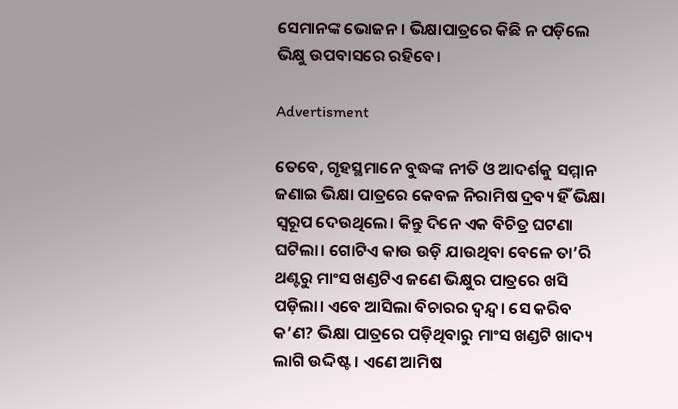ସେମାନଙ୍କ ଭୋଜନ। ଭିକ୍ଷାପାତ୍ରରେ କିଛି ନ ପଡ଼ିଲେ ଭିକ୍ଷୁ ଉପବାସରେ ରହିବେ।

Advertisment

ତେବେ, ଗୃହସ୍ଥମାନେ ବୁଦ୍ଧଙ୍କ ନୀତି ଓ ଆଦର୍ଶକୁ ସମ୍ମାନ ଜଣାଇ ଭିକ୍ଷା ପାତ୍ରରେ କେବଳ ନିରାମିଷ ଦ୍ରବ୍ୟ ହିଁ ଭିକ୍ଷା ସ୍ବରୂପ ଦେଉଥିଲେ। କିନ୍ତୁ ଦିନେ ଏକ ବିଚିତ୍ର ଘଟଣା ଘଟିଲା। ଗୋଟିଏ କାଉ ଉଡ଼ି ଯାଉଥିବା ବେଳେ ତା’ରି ଥଣ୍ଟରୁ ମାଂସ ଖଣ୍ଡଟିଏ ଜଣେ ଭିକ୍ଷୁର ପାତ୍ରରେ ଖସି ପଡ଼ିଲା। ଏବେ ଆସିଲା ବିଚାରର ଦ୍ବନ୍ଦ୍ବ। ସେ କରିବ କ’ଣ? ଭିକ୍ଷା ପାତ୍ରରେ ପଡ଼ିଥିବାରୁ ମାଂସ ଖଣ୍ଡଟି ଖାଦ୍ୟ ଲାଗି ଉଦ୍ଦିଷ୍ଟ। ଏଣେ ଆମିଷ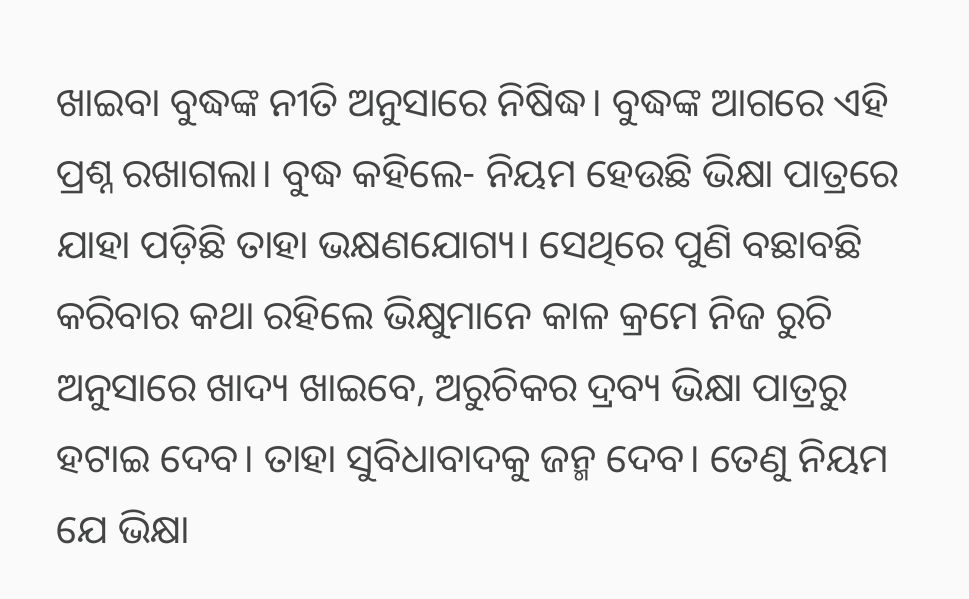ଖାଇବା‌ ବୁଦ୍ଧଙ୍କ ନୀତି ଅନୁସାରେ ନିଷିଦ୍ଧ। ବୁଦ୍ଧଙ୍କ ଆଗରେ ଏହି ପ୍ରଶ୍ନ ରଖାଗଲା। ବୁଦ୍ଧ କହିଲେ- ନିୟମ ହେଉଛି ଭିକ୍ଷା ପାତ୍ରରେ ଯାହା ପଡ଼ିଛି ତାହା ଭକ୍ଷଣଯୋଗ୍ୟ। ସେଥିରେ ପୁଣି ବଛାବଛି କରିବାର କଥା ରହିଲେ ଭିକ୍ଷୁମାନେ କାଳ କ୍ରମେ ନିଜ ରୁଚି ଅନୁସାରେ ଖାଦ୍ୟ ଖାଇବେ, ଅରୁଚିକର ଦ୍ରବ୍ୟ ଭିକ୍ଷା ପାତ୍ରରୁ ହଟାଇ ଦେବ। ତାହା ସୁବିଧାବାଦକୁ ଜନ୍ମ‌ ଦେବ। ତେଣୁ ନିୟମ ଯେ ଭିକ୍ଷା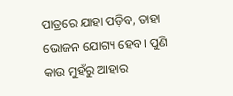ପାତ୍ରରେ ଯାହା ପଡ଼ିବ, ତାହା ଭୋଜନ ଯୋଗ୍ୟ ହେବ। ପୁଣି କାଉ ମୁହଁରୁ ଆହାର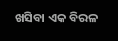ଖସିବା ଏକ ବିରଳ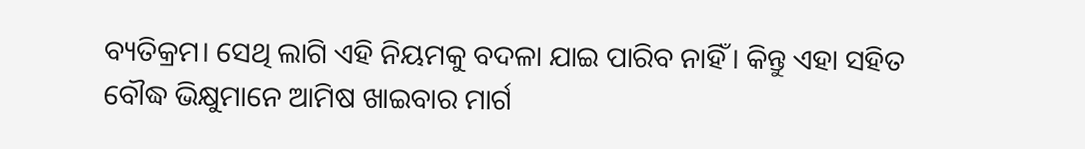ବ୍ୟତିକ୍ରମ। ସେଥି ଲାଗି ଏହି ନିୟମକୁ ବଦଳା ଯାଇ ପାରିବ ନାହିଁ। କିନ୍ତୁ ଏହା ସହିତ ବୌଦ୍ଧ ଭିକ୍ଷୁମାନେ ଆମିଷ ଖାଇବାର ମାର୍ଗ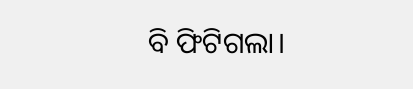ବି ଫିଟିଗଲା।